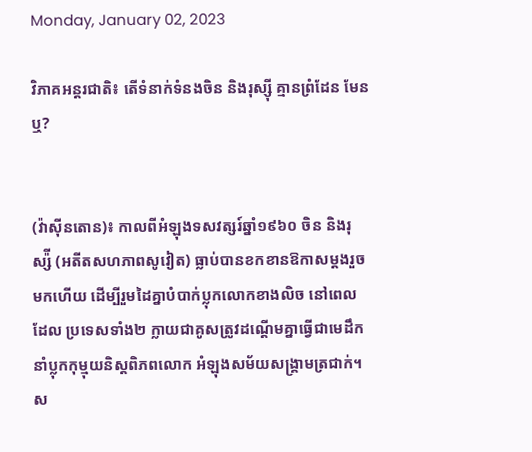Monday, January 02, 2023

វិភាគអន្តរជាតិ៖ តើទំនាក់ទំនងចិន និងរុស្ស៊ី គ្មានព្រំដែន មែនឬ?


(វ៉ាស៊ីនតោន)៖ កាលពីអំឡុងទសវត្សរ៍ឆ្នាំ១៩៦០ ចិន និងរុស្ស៉ី (អតីតសហភាពសូវៀត) ធ្លាប់បានខកខានឱកាសម្ដងរួចមកហើយ ដើម្បីរួមដៃគ្នាបំបាក់ប្លុកលោកខាងលិច នៅពេលដែល ប្រទេសទាំង២ ក្លាយជាគូសត្រូវដណ្ដើមគ្នាធ្វើជាមេដឹកនាំប្លុកកុម្មុយនិស្ដពិភពលោក អំឡុងសម័យសង្រ្គាមត្រជាក់។ ស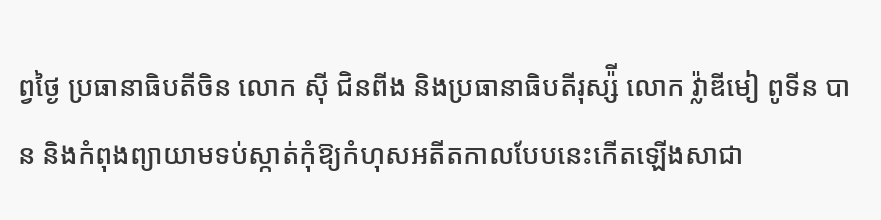ព្វថ្ងៃ ប្រធានាធិបតីចិន លោក ស៊ី ជិនពីង និងប្រធានាធិបតីរុស្ស៉ី លោក វ្ល៉ាឌីមៀ ពូទីន បាន និងកំពុងព្យាយាមទប់ស្កាត់កុំឱ្យកំហុសអតីតកាលបែបនេះកើតឡើងសាជា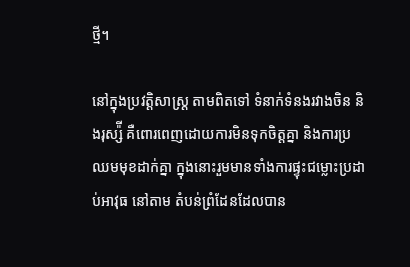ថ្មី។

នៅក្នុងប្រវត្តិសាស្រ្ត តាមពិតទៅ ទំនាក់ទំនងរវាងចិន និងរុស្ស៉ី គឺពោរពេញដោយការមិនទុកចិត្តគ្នា និងការប្រឈមមុខដាក់គ្នា ក្នុងនោះរួមមានទាំងការផ្ទុះជម្លោះប្រដាប់អាវុធ នៅតាម តំបន់ព្រំដែនដែលបាន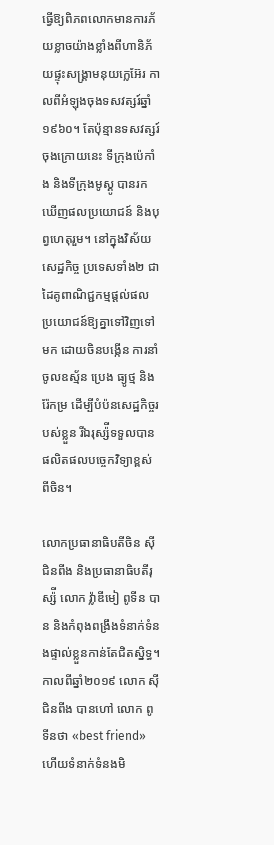ធ្វើឱ្យពិភពលោកមានការភ័យខ្លាចយ៉ាងខ្លាំងពីហានិភ័យផ្ទុះសង្រ្គាមនុយក្លេអ៊ែរ កាលពីអំឡុងចុងទសវត្សរ៍ឆ្នាំ១៩៦០។ តែប៉ុន្មានទសវត្សរ៍ចុងក្រោយនេះ ទីក្រុងប៉េកាំង និងទីក្រុងមូស្គូ បានរកឃើញផលប្រយោជន៍ និងបុព្វហេតុរួម។ នៅក្នុងវិស័យសេដ្ឋកិច្ច ប្រទេសទាំង២ ជាដៃគូពាណិជ្ជកម្មផ្ដល់ផលប្រយោជន៍ឱ្យគ្នាទៅវិញទៅមក ដោយចិនបង្កើន ការនាំចូលឧស្ម័ន ប្រេង ធ្យូថ្ម និងរ៉ែកម្រ ដើម្បីបំប៉នសេដ្ឋកិច្ចរបស់ខ្លួន រីឯរុស្ស៉ីទទួលបានផលិតផលបច្ចេកវិទ្យាខ្ពស់ពីចិន។

លោកប្រធានាធិបតីចិន ស៊ី ជិនពីង និងប្រធានាធិបតីរុស្ស៉ី លោក វ្ល៉ាឌីមៀ ពូទីន បាន និងកំពុងពង្រឹងទំនាក់ទំនងផ្ទាល់ខ្លួនកាន់តែជិតស្និទ្ធ។ កាលពីឆ្នាំ២០១៩ លោក ស៊ី ជិនពីង បានហៅ លោក ពូទីនថា «best friend» ហើយទំនាក់ទំនងមិ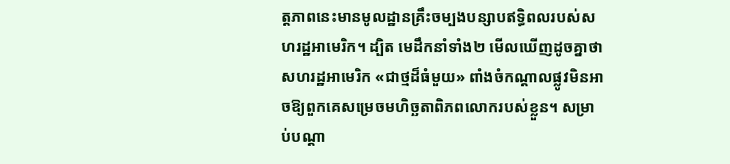ត្តភាពនេះមានមូលដ្ឋានគ្រឹះចម្បងបន្សាបឥទ្ធិពលរបស់សហរដ្ឋអាមេរិក។ ដ្បិត មេដឹកនាំទាំង២ មើលឃើញដូចគ្នាថាសហរដ្ឋអាមេរិក «ជាថ្មដ៏ធំមួយ» ពាំងចំកណ្ដាលផ្លូវមិនអាចឱ្យពួកគេសម្រេចមហិច្ឆតាពិភពលោករបស់ខ្លួន។ សម្រាប់បណ្ដា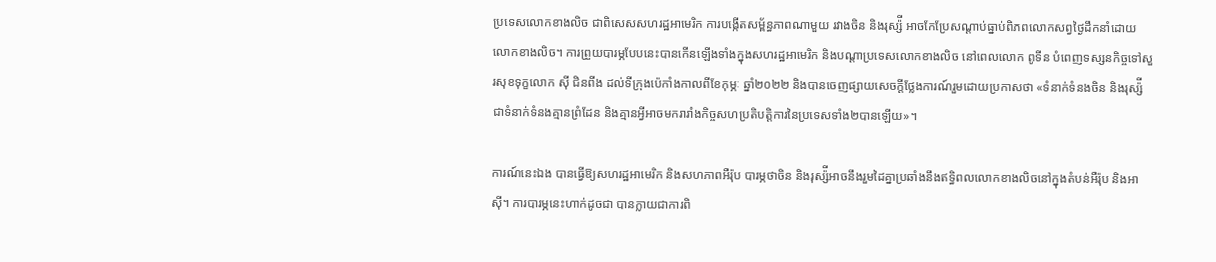ប្រទេសលោកខាងលិច ជាពិសេសសហរដ្ឋអាមេរិក ការបង្កើតសម្ព័ន្ធភាពណាមួយ រវាងចិន និងរុស្ស៉ី អាចកែប្រែសណ្ដាប់ធ្នាប់ពិភពលោកសព្វថ្ងៃដឹកនាំដោយលោកខាងលិច។ ការព្រួយបារម្ភបែបនេះបានកើនឡើងទាំងក្នុងសហរដ្ឋអាមេរិក និងបណ្ដាប្រទេសលោកខាងលិច នៅពេលលោក ពូទីន បំពេញទស្សនកិច្ចទៅសួរសុខទុក្ខលោក ស៊ី ជិនពីង ដល់ទីក្រុងប៉េកាំងកាលពីខែកុម្ភៈ ឆ្នាំ២០២២ និងបានចេញផ្សាយសេចក្ដីថ្លែងការណ៍រួមដោយប្រកាសថា «ទំនាក់ទំនងចិន និងរុស្ស៉ីជាទំនាក់ទំនងគ្មានព្រំដែន និងគ្មានអ្វីអាចមករារាំងកិច្ចសហប្រតិបត្តិការនៃប្រទេសទាំង២បានឡើយ»។

ការណ៍នេះឯង បានធ្វើឱ្យសហរដ្ឋអាមេរិក និងសហភាពអឺរ៉ុប បារម្ភថាចិន និងរុស្ស៉ីអាចនឹងរួមដៃគ្នាប្រឆាំងនឹងឥទ្ធិពលលោកខាងលិចនៅក្នុងតំបន់អឺរ៉ុប និងអាស៊ី។ ការបារម្ភនេះហាក់ដូចជា បានក្លាយជាការពិ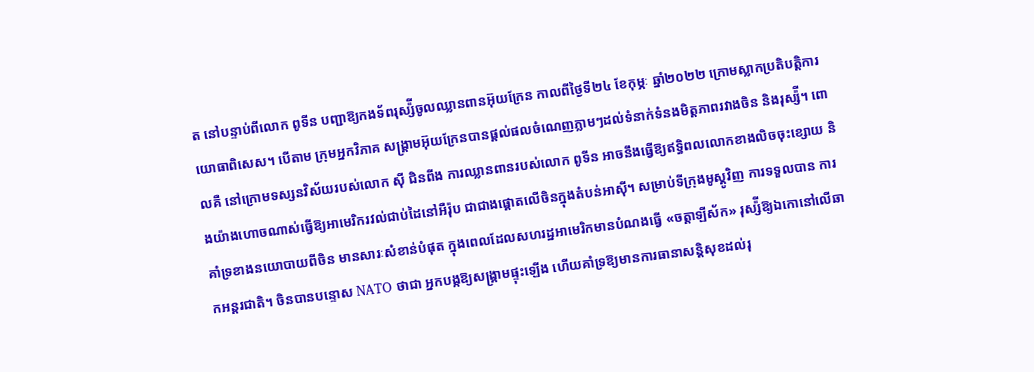ត នៅបន្ទាប់ពីលោក ពូទីន បញ្ជាឱ្យកងទ័ពរុស្ស៉ីចូលឈ្លានពានអ៊ុយក្រែន កាលពីថ្ងៃទី២៤ ខែកុម្ភៈ ឆ្នាំ២០២២ ក្រោមស្លាកប្រតិបត្តិការយោធាពិសេស។ បើតាម ក្រុមអ្នកវិភាគ សង្រ្គាមអ៊ុយក្រែនបានផ្ដល់ផលចំណេញភ្លាមៗដល់ទំនាក់ទំនងមិត្តភាពរវាងចិន និងរុស្ស៉ី។ ពោលគឺ នៅក្រោមទស្សនវិស័យរបស់លោក ស៊ី ជិនពីង ការឈ្លានពានរបស់លោក ពូទីន អាចនឹងធ្វើឱ្យឥទ្ធិពលលោកខាងលិចចុះខ្សោយ និងយ៉ាងហោចណាស់ធ្វើឱ្យអាមេរិករវល់ជាប់ដៃនៅអឺរ៉ុប ជាជាងផ្ដោតលើចិនក្នុងតំបន់អាស៊ី។ សម្រាប់ទីក្រុងមូស្គូវិញ ការទទួលបាន ការគាំទ្រខាងនយោបាយពីចិន មានសារៈសំខាន់បំផុត ក្នុងពេលដែលសហរដ្ឋអាមេរិកមានបំណងធ្វើ «ចត្តាឡីស័ក» រុស្ស៉ីឱ្យឯកោនៅលើឆាកអន្តរជាតិ។ ចិនបានបន្ទោស NATO ថាជា អ្នកបង្កឱ្យសង្រ្គាមផ្ទុះឡើង ហើយគាំទ្រឱ្យមានការធានាសន្តិសុខដល់រុ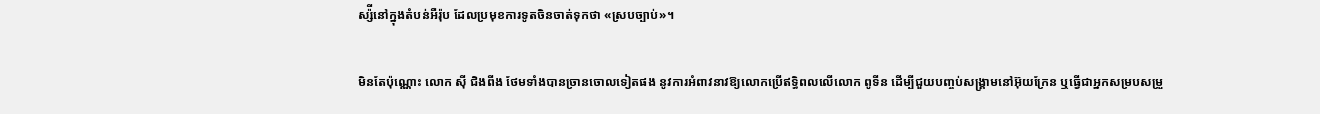ស្ស៉ីនៅក្នុងតំបន់អឺរ៉ុប ដែលប្រមុខការទូតចិនចាត់ទុកថា «ស្របច្បាប់»។

មិនតែប៉ុណ្ណោះ លោក ស៊ី ជិងពីង ថែមទាំងបានច្រានចោលទៀតផង នូវការអំពាវនាវឱ្យលោកប្រើឥទ្ធិពលលើលោក ពូទីន ដើម្បីជួយបញ្ចប់សង្រ្គាមនៅអ៊ុយក្រែន ឬធ្វើជាអ្នកសម្របសម្រួ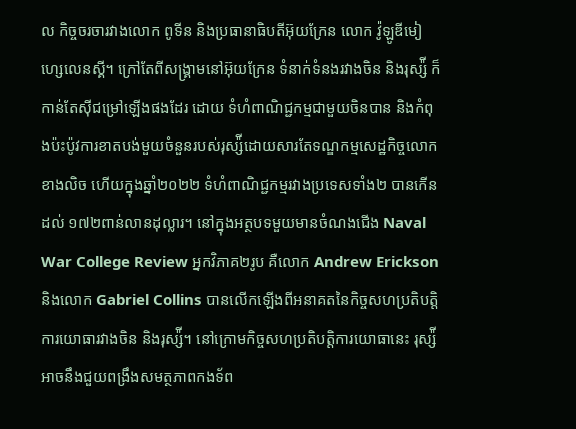ល កិច្ចចរចារវាងលោក ពូទីន និងប្រធានាធិបតីអ៊ុយក្រែន លោក វ៉ូឡូឌីមៀ ហ្សេលេនស្គី។ ក្រៅតែពីសង្រ្គាមនៅអ៊ុយក្រែន ទំនាក់ទំនងរវាងចិន និងរុស្ស៉ី ក៏កាន់តែស៊ីជម្រៅឡើងផងដែរ ដោយ ទំហំពាណិជ្ជកម្មជាមួយចិនបាន និងកំពុងប៉ះប៉ូវការខាតបង់មួយចំនួនរបស់រុស្ស៉ីដោយសារតែទណ្ឌកម្មសេដ្ឋកិច្ចលោកខាងលិច ហើយក្នុងឆ្នាំ២០២២ ទំហំពាណិជ្ជកម្មរវាងប្រទេសទាំង២ បានកើនដល់ ១៧២ពាន់លានដុល្លារ។ នៅក្នុងអត្ថបទមួយមានចំណងជើង Naval War College Review អ្នកវិភាគ២រូប គឺលោក Andrew Erickson និងលោក Gabriel Collins បានលើកឡើងពីអនាគតនៃកិច្ចសហប្រតិបត្តិការយោធារវាងចិន និងរុស្ស៉ី។ នៅក្រោមកិច្ចសហប្រតិបត្តិការយោធានេះ រុស្ស៉ីអាចនឹងជួយពង្រឹងសមត្ថភាពកងទ័ព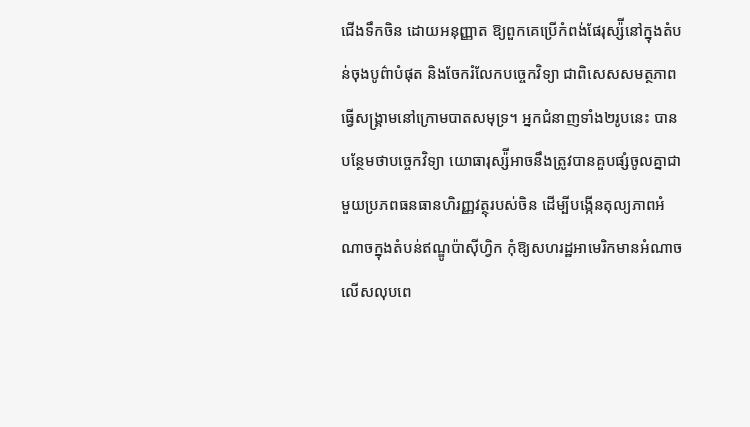ជើងទឹកចិន ដោយអនុញ្ញាត ឱ្យពួកគេប្រើកំពង់ផែរុស្ស៉ីនៅក្នុងតំបន់ចុងបូព៌ាបំផុត និងចែករំលែកបច្ចេកវិទ្យា ជាពិសេសសមត្ថភាពធ្វើសង្រ្គាមនៅក្រោមបាតសមុទ្រ។ អ្នកជំនាញទាំង២រូបនេះ បានបន្ថែមថាបច្ចេកវិទ្យា យោធារុស្ស៉ីអាចនឹងត្រូវបានគួបផ្សំចូលគ្នាជាមួយប្រភពធនធានហិរញ្ញវត្ថុរបស់ចិន ដើម្បីបង្កើនតុល្យភាពអំណាចក្នុងតំបន់ឥណ្ឌូប៉ាស៊ីហ្វិក កុំឱ្យសហរដ្ឋអាមេរិកមានអំណាចលើសលុបពេ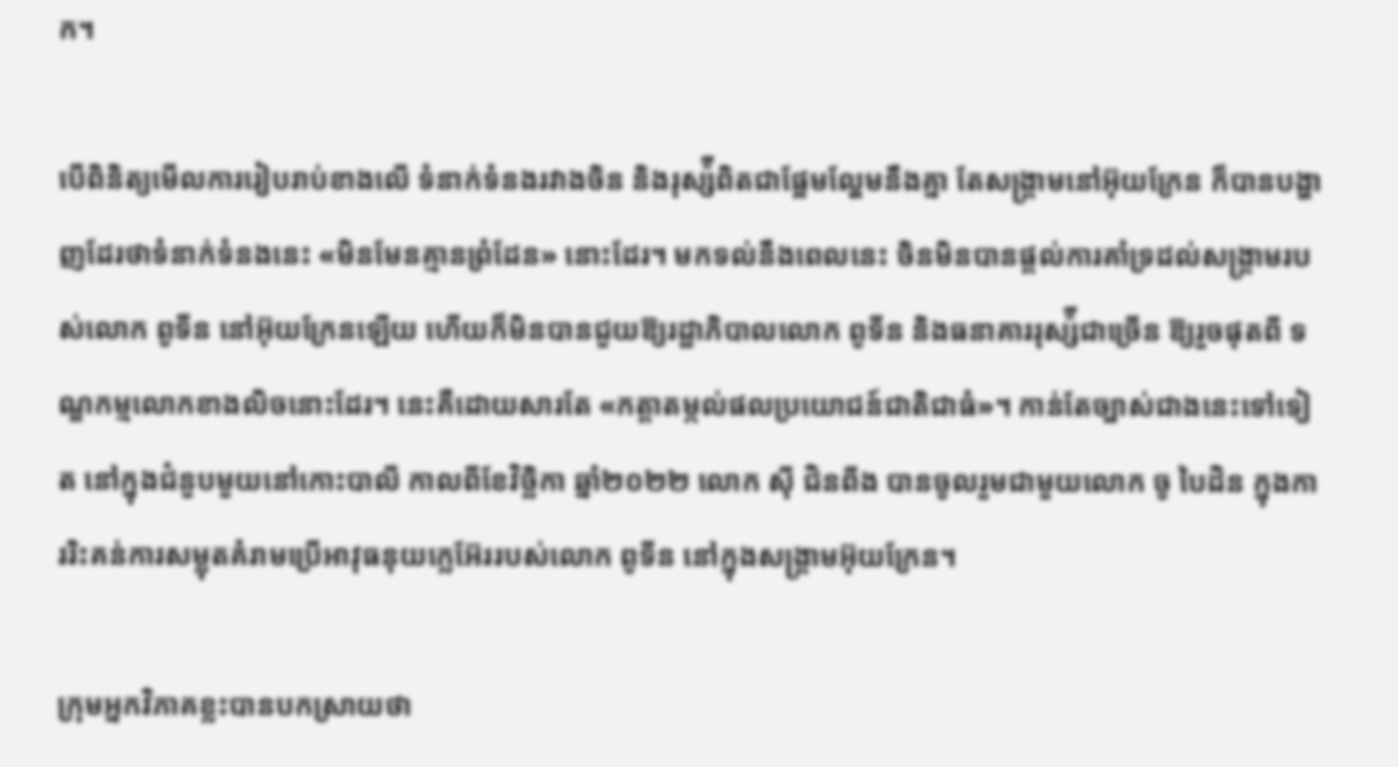ក។

បើពិនិត្យមើលការរៀបរាប់ខាងលើ ទំនាក់ទំនងរវាងចិន និងរុស្ស៉ីពិតជាផ្អែមល្ហែមនឹងគ្នា តែសង្រ្គាមនៅអ៊ុយក្រែន ក៏បានបង្ហាញដែរថាទំនាក់ទំនងនេះ «មិនមែនគ្មានព្រំដែន» នោះដែរ។ មកទល់នឹងពេលនេះ ចិនមិនបានផ្ដល់ការគាំទ្រដល់សង្រ្គាមរបស់លោក ពូទីន នៅអ៊ុយក្រែនឡើយ ហើយក៏មិនបានជួយឱ្យរដ្ឋាភិបាលលោក ពូទីន និងធនាគាររុស្ស៉ីជាច្រើន ឱ្យរួចផុតពី ទណ្ឌកម្មលោកខាងលិចនោះដែរ។ នេះគឺដោយសារតែ «កត្តាតម្កល់ផលប្រយោជន៍ជាតិជាធំ»។ កាន់តែច្បាស់ជាងនេះទៅទៀត នៅក្នុងជំនួបមួយនៅកោះបាលី កាលពីខែវិច្ឆិកា ឆ្នាំ២០២២ លោក ស៊ី ជិនពីង បានចូលរួមជាមួយលោក ចូ បៃដិន ក្នុងការរិះគន់ការសម្លុតគំរាមប្រើអាវុធនុយក្លេអ៊ែររបស់លោក ពូទីន នៅក្នុងសង្រ្គាមអ៊ុយក្រែន។

ក្រុមអ្នកវិភាគខ្លះបានបកស្រាយថា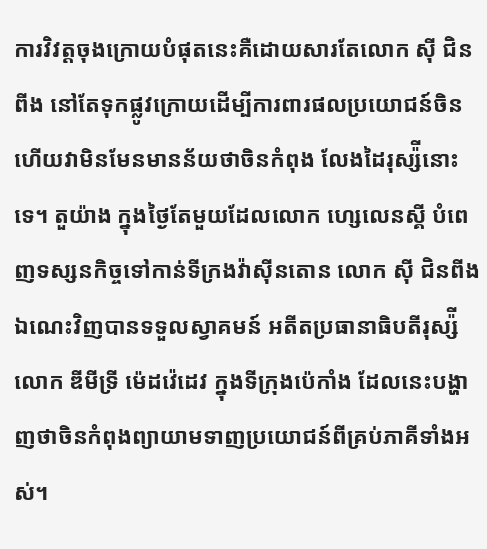ការវិវត្តចុងក្រោយបំផុតនេះគឺដោយសារតែលោក ស៊ី ជិនពីង នៅតែទុកផ្លូវក្រោយដើម្បីការពារផលប្រយោជន៍ចិន ហើយវាមិនមែនមានន័យថាចិនកំពុង លែងដៃរុស្ស៉ីនោះទេ។ តួយ៉ាង ក្នុងថ្ងៃតែមួយដែលលោក ហ្សេលេនស្គី បំពេញទស្សនកិច្ចទៅកាន់ទីក្រងវ៉ាស៊ីនតោន លោក ស៊ី ជិនពីង ឯណេះវិញបានទទួលស្វាគមន៍ អតីតប្រធានាធិបតីរុស្ស៉ី លោក ឌីមីទ្រី ម៉េដវ៉េដេវ ក្នុងទីក្រុងប៉េកាំង ដែលនេះបង្ហាញថាចិនកំពុងព្យាយាមទាញប្រយោជន៍ពីគ្រប់ភាគីទាំងអស់។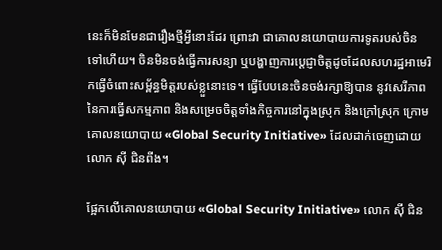នេះក៏មិនមែនជារឿងថ្មីអ្វីនោះដែរ ព្រោះវា ជាគោលនយោបាយការទូតរបស់ចិនទៅហើយ។ ចិនមិនចង់ធ្វើការសន្យា ឬបង្ហាញការប្ដេជ្ញាចិត្តដូចដែលសហរដ្ឋអាមេរិកធ្វើចំពោះសម្ព័ន្ធមិត្តរបស់ខ្លួនោះទេ។ ធ្វើបែបនេះចិនចង់រក្សាឱ្យបាន នូវសេរីភាពនៃការធ្វើសកម្មភាព និងសម្រេចចិត្តទាំងកិច្ចការនៅក្នុងស្រុក និងក្រៅស្រុក ក្រោមគោលនយោបាយ «Global Security Initiative» ដែលដាក់ចេញដោយលោក ស៊ី ជិនពីង។

ផ្អែកលើគោលនយោបាយ «Global Security Initiative» លោក ស៊ី ជិន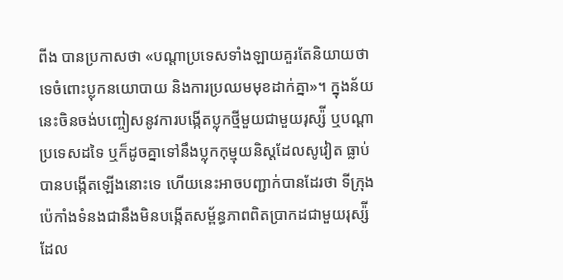ពីង បានប្រកាសថា «បណ្ដាប្រទេសទាំងឡាយគួរតែនិយាយថាទេចំពោះប្លុកនយោបាយ និងការប្រឈមមុខដាក់គ្នា»។ ក្នុងន័យនេះចិនចង់បញ្ចៀសនូវការបង្កើតប្លុកថ្មីមួយជាមួយរុស្ស៉ី ឬបណ្ដាប្រទេសដទៃ ឬក៏ដូចគ្នាទៅនឹងប្លុកកុម្មុយនិស្ដដែលសូវៀត ធ្លាប់បានបង្កើតឡើងនោះទេ ហើយនេះអាចបញ្ជាក់បានដែរថា ទីក្រុងប៉េកាំងទំនងជានឹងមិនបង្កើតសម្ព័ន្ធភាពពិតប្រាកដជាមួយរុស្ស៉ី ដែល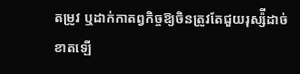តម្រូវ ឬដាក់កាតព្វកិច្ចឱ្យចិនត្រូវតែជួយរុស្ស៉ីដាច់ខាតឡើ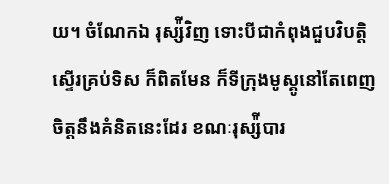យ។ ចំណែកឯ រុស្ស៉ីវិញ ទោះបីជាកំពុងជួបវិបត្តិស្ទើរគ្រប់ទិស ក៏ពិតមែន ក៏ទីក្រុងមូស្គូនៅតែពេញចិត្តនឹងគំនិតនេះដែរ ខណៈរុស្ស៉ីបារ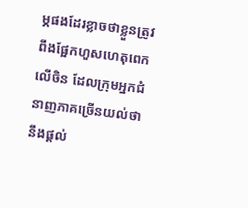ម្ភផងដែរខ្លាចថាខ្លួនត្រូវពឹងផ្អែកហួសហេតុពេកលើចិន ដែលក្រុមអ្នកជំនាញភាគច្រើនយល់ថានឹងផ្ដល់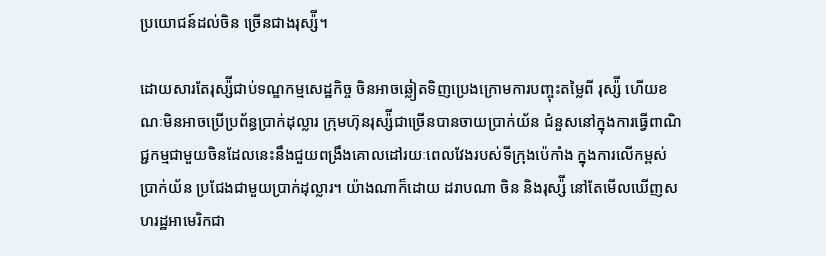ប្រយោជន៍ដល់ចិន ច្រើនជាងរុស្ស៉ី។

ដោយសារតែរុស្ស៉ីជាប់ទណ្ឌកម្មសេដ្ឋកិច្ច ចិនអាចឆ្លៀតទិញប្រេងក្រោមការបញ្ចុះតម្លៃពី រុស្ស៉ី ហើយខណៈមិនអាចប្រើប្រព័ន្ធប្រាក់ដុល្លារ ក្រុមហ៊ុនរុស្ស៉ីជាច្រើនបានចាយប្រាក់យ័ន ជំនួសនៅក្នុងការធ្វើពាណិជ្ជកម្មជាមួយចិនដែលនេះនឹងជួយពង្រឹងគោលដៅរយៈពេលវែងរបស់ទីក្រុងប៉េកាំង ក្នុងការលើកម្ពស់ប្រាក់យ័ន ប្រជែងជាមួយប្រាក់ដុល្លារ។ យ៉ាងណាក៏ដោយ ដរាបណា ចិន និងរុស្ស៉ី នៅតែមើលឃើញសហរដ្ឋអាមេរិកជា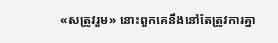«សត្រូវរួម» នោះពួកគេនឹងនៅតែត្រូវការគ្នា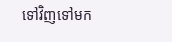ទៅវិញទៅមក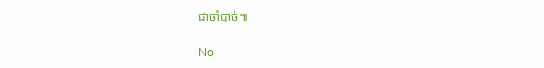ជាចាំបាច់៕

No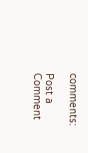comments:

Post a Comment